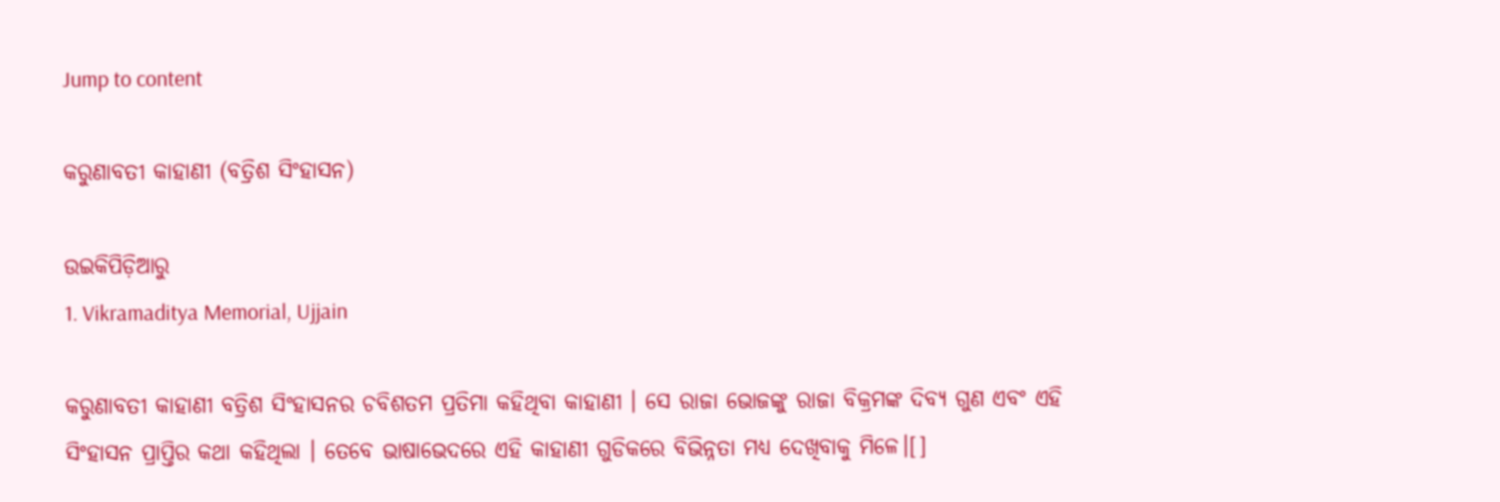Jump to content

କରୁଣାବତୀ କାହାଣୀ (ବତ୍ରିଶ ସିଂହାସନ)

ଉଇକିପିଡ଼ିଆ‌ରୁ
1. Vikramaditya Memorial, Ujjain

କରୁଣାବତୀ କାହାଣୀ ବତ୍ରିଶ ସିଂହାସନର ଚବିଶତମ ପ୍ରତିମା କହିଥିବା କାହାଣୀ । ସେ ରାଜା ଭୋଜଙ୍କୁ ରାଜା ବିକ୍ରମଙ୍କ ଦିବ୍ୟ ଗୁଣ ଏବଂ ଏହି ସିଂହାସନ ପ୍ରାପ୍ତିର କଥା କହିଥିଲା । ତେବେ ଭାଷାଭେଦରେ ଏହି କାହାଣୀ ଗୁଡିକରେ ବିଭିନ୍ନତା ମଧ୍ୟ ଦେଖିବାକୁ ମିଳେ।[]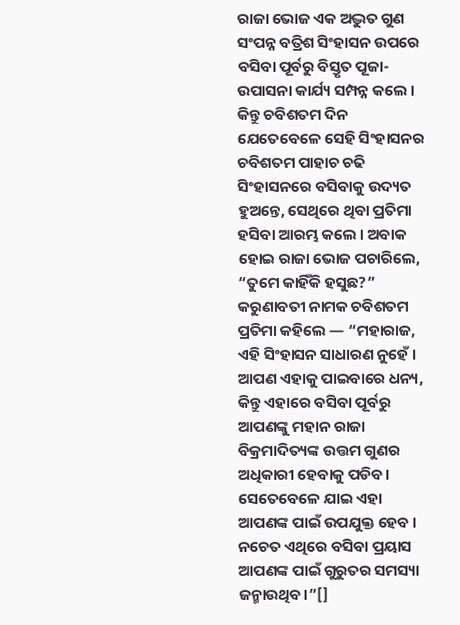ରାଜା ଭୋଜ ଏକ ଅଦ୍ଭୁତ ଗୁଣ ସଂପନ୍ନ ବତ୍ରିଶ ସିଂହାସନ ଉପରେ ବସିବା ପୂର୍ବରୁ ବିସ୍ତୃତ ପୂଜା-ଉପାସନା କାର୍ଯ୍ୟ ସମ୍ପନ୍ନ କଲେ । କିନ୍ତୁ ଚବିଶତମ ଦିନ ଯେତେବେଳେ ସେହି ସିଂହାସନର ଚବିଶତମ ପାହାଚ ଚଢି ସିଂହାସନରେ ବସିବାକୁ ଉଦ୍ୟତ ହୁଅନ୍ତେ, ସେଥିରେ ଥିବା ପ୍ରତିମା ହସିବା ଆରମ୍ଭ କଲେ । ଅବାକ ହୋଇ ରାଜା ଭୋଜ ପଚାରିଲେ, “ତୁମେ କାହିଁକି ହସୁଛ?” କରୁଣାବତୀ ନାମକ ଚବିଶତମ ପ୍ରତିମା କହିଲେ — “ମହାରାଜ, ଏହି ସିଂହାସନ ସାଧାରଣ ନୁହେଁ । ଆପଣ ଏହାକୁ ପାଇବାରେ ଧନ୍ୟ, କିନ୍ତୁ ଏହାରେ ବସିବା ପୂର୍ବରୁ ଆପଣଙ୍କୁ ମହାନ ରାଜା ବିକ୍ରମାଦିତ୍ୟଙ୍କ ଉତ୍ତମ ଗୁଣର ଅଧିକାରୀ ହେବାକୁ ପଡିବ। ସେତେବେଳେ ଯାଇ ଏହା ଆପଣଙ୍କ ପାଇଁ ଉପଯୁକ୍ତ ହେବ । ନଚେତ ଏଥିରେ ବସିବା ପ୍ରୟାସ ଆପଣଙ୍କ ପାଇଁ ଗୁରୁତର ସମସ୍ୟା ଜନ୍ମାଉଥିବ।”[]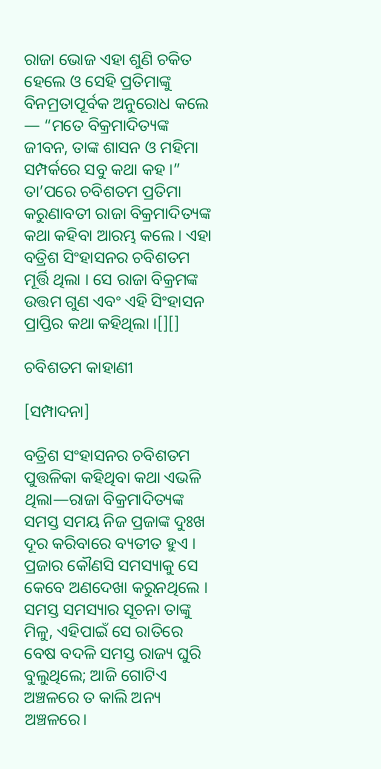ରାଜା ଭୋଜ ଏହା ଶୁଣି ଚକିତ ହେଲେ ଓ ସେହି ପ୍ରତିମାଙ୍କୁ ବିନମ୍ରତାପୂର୍ବକ ଅନୁରୋଧ କଲେ — “ମତେ ବିକ୍ରମାଦିତ୍ୟଙ୍କ ଜୀବନ, ତାଙ୍କ ଶାସନ ଓ ମହିମା ସମ୍ପର୍କରେ ସବୁ କଥା କହ ।” ତା’ପରେ ଚବିଶତମ ପ୍ରତିମା କରୁଣାବତୀ ରାଜା ବିକ୍ରମାଦିତ୍ୟଙ୍କ କଥା କହିବା ଆରମ୍ଭ କଲେ । ଏହା ବତ୍ରିଶ ସିଂହାସନର ଚବିଶତମ ମୂର୍ତ୍ତି ଥିଲା । ସେ ରାଜା ବିକ୍ରମଙ୍କ ଉତ୍ତମ ଗୁଣ ଏବଂ ଏହି ସିଂହାସନ ପ୍ରାପ୍ତିର କଥା କହିଥିଲା ।[][]

ଚବିଶତମ କାହାଣୀ

[ସମ୍ପାଦନା]

ବତ୍ରିଶ ସଂହାସନର ଚବିଶତମ ପୁତ୍ତଳିକା କହିଥିବା କଥା ଏଭଳି ଥିଲା—ରାଜା ବିକ୍ରମାଦିତ୍ୟଙ୍କ ସମସ୍ତ ସମୟ ନିଜ ପ୍ରଜାଙ୍କ ଦୁଃଖ ଦୂର କରିବାରେ ବ୍ୟତୀତ ହୁଏ । ପ୍ରଜାର କୌଣସି ସମସ୍ୟାକୁ ସେ କେବେ ଅଣଦେଖା କରୁନଥିଲେ । ସମସ୍ତ ସମସ୍ୟାର ସୂଚନା ତାଙ୍କୁ ମିଳୁ, ଏହିପାଇଁ ସେ ରାତିରେ ବେଷ ବଦଳି ସମସ୍ତ ରାଜ୍ୟ ଘୁରି ବୁଲୁଥିଲେ; ଆଜି ଗୋଟିଏ ଅଞ୍ଚଳରେ ତ କାଲି ଅନ୍ୟ ଅଞ୍ଚଳରେ।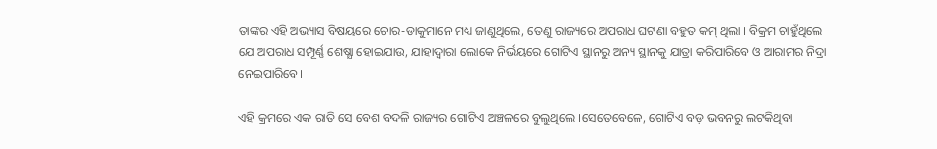ତାଙ୍କର ଏହି ଅଭ୍ୟାସ ବିଷୟରେ ଚୋର-ଡାକୁମାନେ ମଧ୍ୟ ଜାଣୁଥିଲେ, ତେଣୁ ରାଜ୍ୟରେ ଅପରାଧ ଘଟଣା ବହୁତ କମ୍‌ ଥିଲା । ବିକ୍ରମ ଚାହୁଁଥିଲେ ଯେ ଅପରାଧ ସମ୍ପୂର୍ଣ୍ଣ ଶେଷ୍ଯା ହୋଇଯାଉ, ଯାହାଦ୍ୱାରା ଲୋକେ ନିର୍ଭୟରେ ଗୋଟିଏ ସ୍ଥାନରୁ ଅନ୍ୟ ସ୍ଥାନକୁ ଯାତ୍ରା କରିପାରିବେ ଓ ଆରାମର ନିଦ୍ରା ନେଇପାରିବେ।

ଏହି କ୍ରମରେ ଏକ ରାତି ସେ ବେଶ ବଦଳି ରାଜ୍ୟର ଗୋଟିଏ ଅଞ୍ଚଳରେ ବୁଲୁଥିଲେ ।ସେତେବେଳେ, ଗୋଟିଏ ବଡ଼ ଭବନରୁ ଲଟକିଥିବା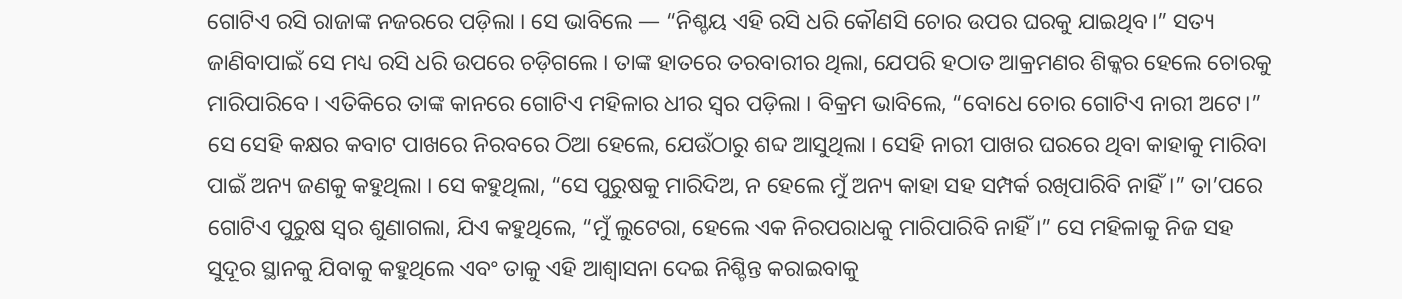ଗୋଟିଏ ରସି ରାଜାଙ୍କ ନଜରରେ ପଡ଼ିଲା । ସେ ଭାବିଲେ — “ନିଶ୍ଚୟ ଏହି ରସି ଧରି କୌଣସି ଚୋର ଉପର ଘରକୁ ଯାଇଥିବ।” ସତ୍ୟ ଜାଣିବାପାଇଁ ସେ ମଧ୍ୟ ରସି ଧରି ଉପରେ ଚଡ଼ିଗଲେ । ତାଙ୍କ ହାତରେ ତରବାରୀର ଥିଲା, ଯେପରି ହଠାତ ଆକ୍ରମଣର ଶିକ୍କର ହେଲେ ଚୋରକୁ ମାରିପାରିବେ । ଏତିକିରେ ତାଙ୍କ କାନରେ ଗୋଟିଏ ମହିଳାର ଧୀର ସ୍ୱର ପଡ଼ିଲା । ବିକ୍ରମ ଭାବିଲେ, “ବୋଧେ ଚୋର ଗୋଟିଏ ନାରୀ ଅଟେ।” ସେ ସେହି କକ୍ଷର କବାଟ ପାଖରେ ନିରବରେ ଠିଆ ହେଲେ, ଯେଉଁଠାରୁ ଶବ୍ଦ ଆସୁଥିଲା । ସେହି ନାରୀ ପାଖର ଘରରେ ଥିବା କାହାକୁ ମାରିବା ପାଇଁ ଅନ୍ୟ ଜଣକୁ କହୁଥିଲା । ସେ କହୁଥିଲା, “ସେ ପୁରୁଷକୁ ମାରିଦିଅ, ନ ହେଲେ ମୁଁ ଅନ୍ୟ କାହା ସହ ସମ୍ପର୍କ ରଖିପାରିବି ନାହିଁ।” ତା’ପରେ ଗୋଟିଏ ପୁରୁଷ ସ୍ୱର ଶୁଣାଗଲା, ଯିଏ କହୁଥିଲେ, “ମୁଁ ଲୁଟେରା, ହେଲେ ଏକ ନିରପରାଧକୁ ମାରିପାରିବି ନାହିଁ ।” ସେ ମହିଳାକୁ ନିଜ ସହ ସୁଦୂର ସ୍ଥାନକୁ ଯିବାକୁ କହୁଥିଲେ ଏବଂ ତାକୁ ଏହି ଆଶ୍ଵାସନା ଦେଇ ନିଶ୍ଚିନ୍ତ କରାଇବାକୁ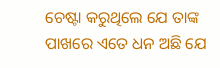ଚେଷ୍ଟା କରୁଥିଲେ ଯେ ତାଙ୍କ ପାଖରେ ଏତେ ଧନ ଅଛି ଯେ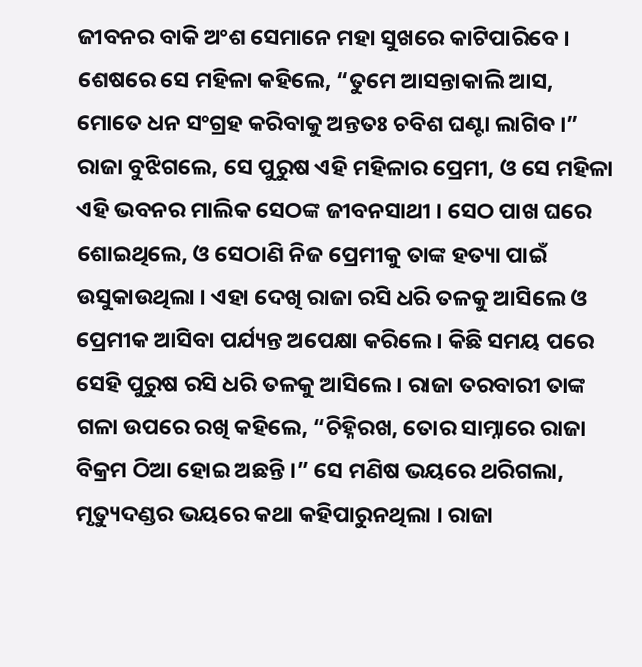ଜୀବନର ବାକି ଅଂଶ ସେମାନେ ମହା ସୁଖରେ କାଟିପାରିବେ । ଶେଷରେ ସେ ମହିଳା କହିଲେ, “ତୁମେ ଆସନ୍ତାକାଲି ଆସ, ମୋତେ ଧନ ସଂଗ୍ରହ କରିବାକୁ ଅନ୍ତତଃ ଚବିଶ ଘଣ୍ଟା ଲାଗିବ ।” ରାଜା ବୁଝିଗଲେ, ସେ ପୁରୁଷ ଏହି ମହିଳାର ପ୍ରେମୀ, ଓ ସେ ମହିଳା ଏହି ଭବନର ମାଲିକ ସେଠଙ୍କ ଜୀବନସାଥୀ । ସେଠ ପାଖ ଘରେ ଶୋଇଥିଲେ, ଓ ସେଠାଣି ନିଜ ପ୍ରେମୀକୁ ତାଙ୍କ ହତ୍ୟା ପାଇଁ ଉସୁକାଉଥିଲା । ଏହା ଦେଖି ରାଜା ରସି ଧରି ତଳକୁ ଆସିଲେ ଓ ପ୍ରେମୀକ ଆସିବା ପର୍ଯ୍ୟନ୍ତ ଅପେକ୍ଷା କରିଲେ । କିଛି ସମୟ ପରେ ସେହି ପୁରୁଷ ରସି ଧରି ତଳକୁ ଆସିଲେ । ରାଜା ତରବାରୀ ତାଙ୍କ ଗଳା ଉପରେ ରଖି କହିଲେ, “ଚିହ୍ନିରଖ, ତୋର ସାମ୍ନାରେ ରାଜା ବିକ୍ରମ ଠିଆ ହୋଇ ଅଛନ୍ତି ।” ସେ ମଣିଷ ଭୟରେ ଥରିଗଲା, ମୃତ୍ୟୁଦଣ୍ଡର ଭୟରେ କଥା କହିପାରୁନଥିଲା । ରାଜା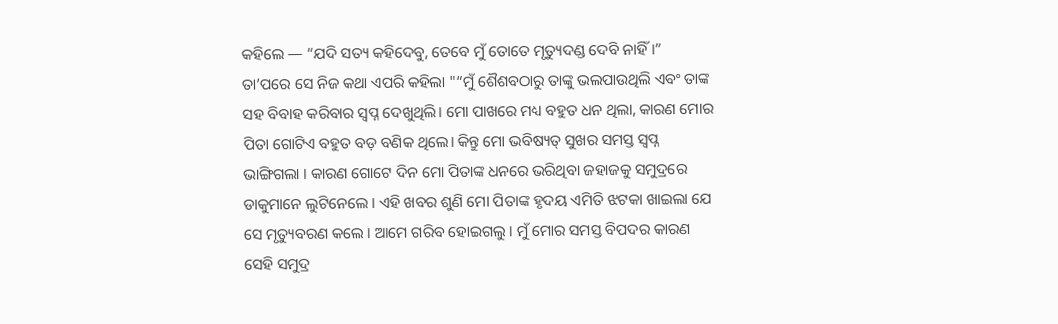କହିଲେ — “ଯଦି ସତ୍ୟ କହିଦେବୁ, ତେବେ ମୁଁ ତୋତେ ମୃତ୍ୟୁଦଣ୍ଡ ଦେବି ନାହିଁ।” ତା’ପରେ ସେ ନିଜ କଥା ଏପରି କହିଲା "“ମୁଁ ଶୈଶବଠାରୁ ତାଙ୍କୁ ଭଲପାଉଥିଲି ଏବଂ ତାଙ୍କ ସହ ବିବାହ କରିବାର ସ୍ୱପ୍ନ ଦେଖୁଥିଲି। ମୋ ପାଖରେ ମଧ୍ୟ ବହୁତ ଧନ ଥିଲା, କାରଣ ମୋର ପିତା ଗୋଟିଏ ବହୁତ ବଡ଼ ବଣିକ ଥିଲେ। କିନ୍ତୁ ମୋ ଭବିଷ୍ୟତ୍ ସୁଖର ସମସ୍ତ ସ୍ୱପ୍ନ ଭାଙ୍ଗିଗଲା । କାରଣ ଗୋଟେ ଦିନ ମୋ ପିତାଙ୍କ ଧନରେ ଭରିଥିବା ଜହାଜକୁ ସମୁଦ୍ରରେ ଡାକୁମାନେ ଲୁଟିନେଲେ । ଏହି ଖବର ଶୁଣି ମୋ ପିତାଙ୍କ ହୃଦୟ ଏମିତି ଝଟକା ଖାଇଲା ଯେ ସେ ମୃତ୍ୟୁବରଣ କଲେ । ଆମେ ଗରିବ ହୋଇଗଲୁ । ମୁଁ ମୋର ସମସ୍ତ ବିପଦର କାରଣ ସେହି ସମୁଦ୍ର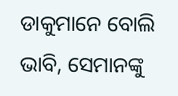ଡାକୁମାନେ ବୋଲି ଭାବି, ସେମାନଙ୍କୁ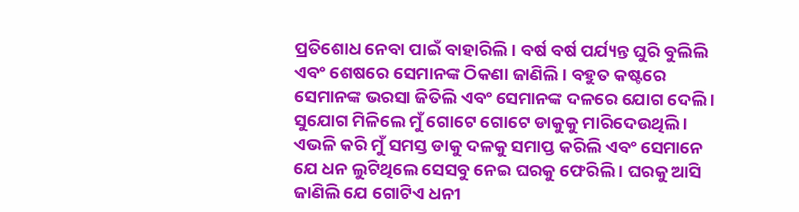ପ୍ରତିଶୋଧ ନେବା ପାଇଁ ବାହାରିଲି । ବର୍ଷ ବର୍ଷ ପର୍ଯ୍ୟନ୍ତ ଘୁରି ବୁଲିଲି ଏବଂ ଶେଷରେ ସେମାନଙ୍କ ଠିକଣା ଜାଣିଲି । ବହୁତ କଷ୍ଟରେ ସେମାନଙ୍କ ଭରସା ଜିତିଲି ଏବଂ ସେମାନଙ୍କ ଦଳରେ ଯୋଗ ଦେଲି । ସୁଯୋଗ ମିଳିଲେ ମୁଁ ଗୋଟେ ଗୋଟେ ଡାକୁକୁ ମାରିଦେଉଥିଲି । ଏଭଳି କରି ମୁଁ ସମସ୍ତ ଡାକୁ ଦଳକୁ ସମାପ୍ତ କରିଲି ଏବଂ ସେମାନେ ଯେ ଧନ ଲୁଟିଥିଲେ ସେସବୁ ନେଇ ଘରକୁ ଫେରିଲି । ଘରକୁ ଆସି ଜାଣିଲି ଯେ ଗୋଟିଏ ଧନୀ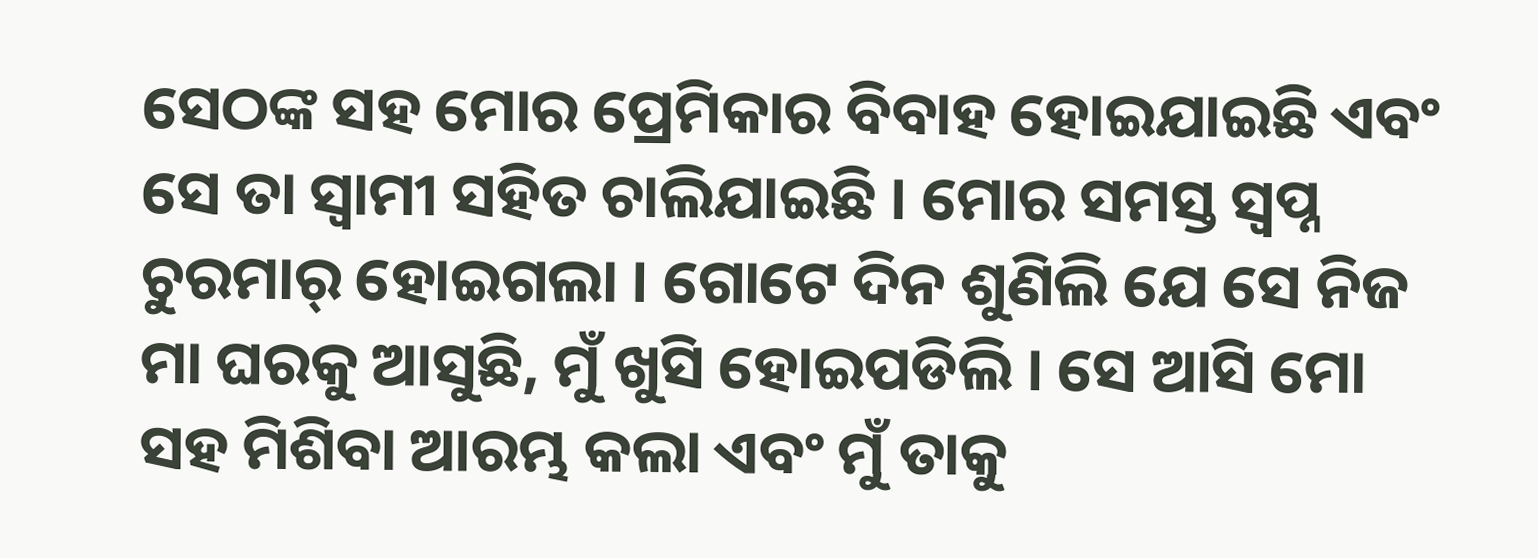ସେଠଙ୍କ ସହ ମୋର ପ୍ରେମିକାର ବିବାହ ହୋଇଯାଇଛି ଏବଂ ସେ ତା ସ୍ୱାମୀ ସହିତ ଚାଲିଯାଇଛି । ମୋର ସମସ୍ତ ସ୍ୱପ୍ନ ଚୁରମାର୍‌ ହୋଇଗଲା । ଗୋଟେ ଦିନ ଶୁଣିଲି ଯେ ସେ ନିଜ ମା ଘରକୁ ଆସୁଛି, ମୁଁ ଖୁସି ହୋଇପଡିଲି । ସେ ଆସି ମୋ ସହ ମିଶିବା ଆରମ୍ଭ କଲା ଏବଂ ମୁଁ ତାକୁ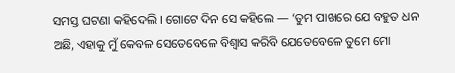ସମସ୍ତ ଘଟଣା କହିଦେଲି । ଗୋଟେ ଦିନ ସେ କହିଲେ — ‘ତୁମ ପାଖରେ ଯେ ବହୁତ ଧନ ଅଛି, ଏହାକୁ ମୁଁ କେବଳ ସେତେବେଳେ ବିଶ୍ୱାସ କରିବି ଯେତେବେଳେ ତୁମେ ମୋ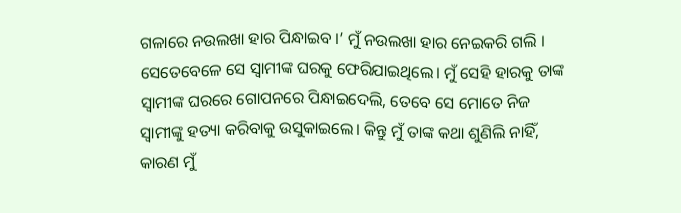ଗଳାରେ ନଉଲଖା ହାର ପିନ୍ଧାଇବ ।’ ମୁଁ ନଉଲଖା ହାର ନେଇକରି ଗଲି । ସେତେବେଳେ ସେ ସ୍ୱାମୀଙ୍କ ଘରକୁ ଫେରିଯାଇଥିଲେ। ମୁଁ ସେହି ହାରକୁ ତାଙ୍କ ସ୍ୱାମୀଙ୍କ ଘରରେ ଗୋପନରେ ପିନ୍ଧାଇଦେଲି, ତେବେ ସେ ମୋତେ ନିଜ ସ୍ୱାମୀଙ୍କୁ ହତ୍ୟା କରିବାକୁ ଉସୁକାଇଲେ। କିନ୍ତୁ ମୁଁ ତାଙ୍କ କଥା ଶୁଣିଲି ନାହିଁ, କାରଣ ମୁଁ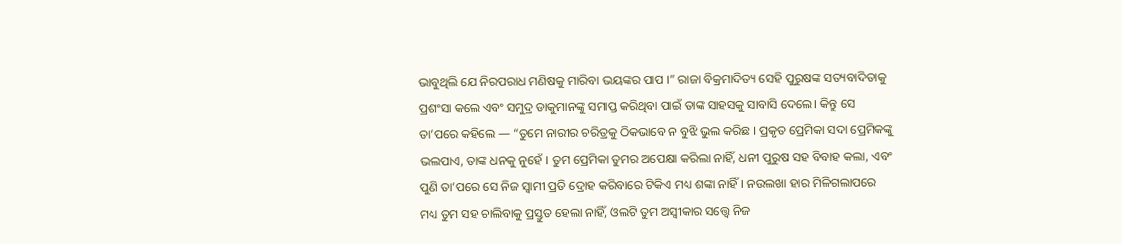ଭାବୁଥିଲି ଯେ ନିରପରାଧ ମଣିଷକୁ ମାରିବା ଭୟଙ୍କର ପାପ ।” ରାଜା ବିକ୍ରମାଦିତ୍ୟ ସେହି ପୁରୁଷଙ୍କ ସତ୍ୟବାଦିତାକୁ ପ୍ରଶଂସା କଲେ ଏବଂ ସମୁଦ୍ର ଡାକୁମାନଙ୍କୁ ସମାପ୍ତ କରିଥିବା ପାଇଁ ତାଙ୍କ ସାହସକୁ ସାବାସି ଦେଲେ। କିନ୍ତୁ ସେ ତା’ପରେ କହିଲେ — “ତୁମେ ନାରୀର ଚରିତ୍ରକୁ ଠିକଭାବେ ନ ବୁଝି ଭୁଲ କରିଛ । ପ୍ରକୃତ ପ୍ରେମିକା ସଦା ପ୍ରେମିକଙ୍କୁ ଭଲପାଏ, ତାଙ୍କ ଧନକୁ ନୁହେଁ । ତୁମ ପ୍ରେମିକା ତୁମର ଅପେକ୍ଷା କରିଲା ନାହିଁ, ଧନୀ ପୁରୁଷ ସହ ବିବାହ କଲା, ଏବଂ ପୁଣି ତା’ପରେ ସେ ନିଜ ସ୍ୱାମୀ ପ୍ରତି ଦ୍ରୋହ କରିବାରେ ଟିକିଏ ମଧ୍ୟ ଶଙ୍କା ନାହିଁ। ନଉଲଖା ହାର ମିଳିଗଲାପରେ ମଧ୍ୟ ତୁମ ସହ ଚାଲିବାକୁ ପ୍ରସ୍ତୁତ ହେଲା ନାହିଁ, ଓଲଟି ତୁମ ଅସ୍ୱୀକାର ସତ୍ତ୍ୱେ ନିଜ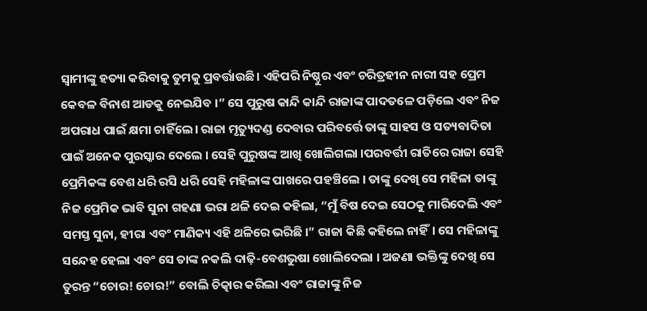ସ୍ୱାମୀଙ୍କୁ ହତ୍ୟା କରିବାକୁ ତୁମକୁ ପ୍ରବର୍ତ୍ତାଉଛି। ଏହିପରି ନିଷ୍ଠୁର ଏବଂ ଚରିତ୍ରହୀନ ନାରୀ ସହ ପ୍ରେମ କେବଳ ବିନାଶ ଆଡକୁ ନେଇଯିବ ।” ସେ ପୁରୁଷ କାନ୍ଦି କାନ୍ଦି ରାଜାଙ୍କ ପାଦତଳେ ପଡ଼ିଲେ ଏବଂ ନିଜ ଅପରାଧ ପାଇଁ କ୍ଷମା ଚାହିଁଲେ। ରାଜା ମୃତ୍ୟୁଦଣ୍ଡ ଦେବାର ପରିବର୍ତ୍ତେ ତାଙ୍କୁ ସାହସ ଓ ସତ୍ୟବାଦିତା ପାଇଁ ଅନେକ ପୁରସ୍କାର ଦେଲେ । ସେହି ପୁରୁଷଙ୍କ ଆଖି ଖୋଲିଗଲା ।ପରବର୍ତ୍ତୀ ରାତିରେ ରାଜା ସେହି ପ୍ରେମିକଙ୍କ ବେଶ ଧରି ରସି ଧରି ସେହି ମହିଳାଙ୍କ ପାଖରେ ପହଞ୍ଚିଲେ । ତାଙ୍କୁ ଦେଖି ସେ ମହିଳା ତାଙ୍କୁ ନିଜ ପ୍ରେମିକ ଭାବି ସୁନା ଗହଣା ଭରା ଥଳି ଦେଇ କହିଲା, “ମୁଁ ବିଷ ଦେଇ ସେଠକୁ ମାରିଦେଲି ଏବଂ ସମସ୍ତ ସୁନା, ହୀରା ଏବଂ ମାଣିକ୍ୟ ଏହି ଥଳିରେ ଭରିଛି ।” ରାଜା କିଛି କହିଲେ ନାହିଁ। ସେ ମହିଳାଙ୍କୁ ସନ୍ଦେହ ହେଲା ଏବଂ ସେ ତାଙ୍କ ନକଲି ଦାଢ଼ି-ବେଶଭୁଷା ଖୋଲିଦେଲା । ଅଜଣା ଭକ୍ତିଙ୍କୁ ଦେଖି ସେ ତୁରନ୍ତ “ଚୋର! ଚୋର!” ବୋଲି ଚିତ୍କାର କରିଲା ଏବଂ ରାଜାଙ୍କୁ ନିଜ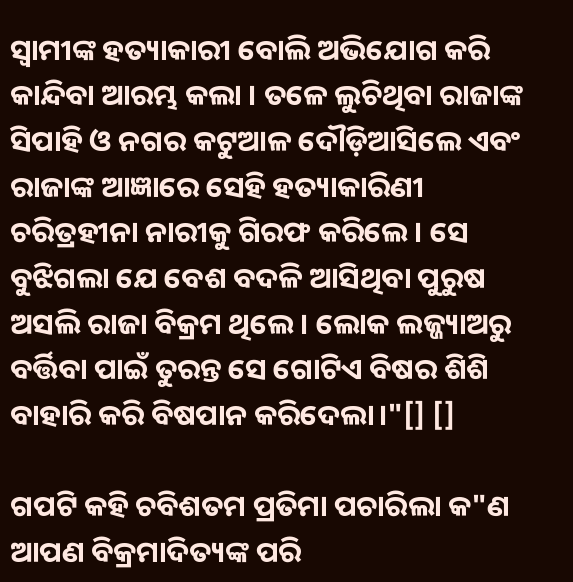ସ୍ୱାମୀଙ୍କ ହତ୍ୟାକାରୀ ବୋଲି ଅଭିଯୋଗ କରି କାନ୍ଦିବା ଆରମ୍ଭ କଲା । ତଳେ ଲୁଚିଥିବା ରାଜାଙ୍କ ସିପାହି ଓ ନଗର କଟୁଆଳ ଦୌଡ଼ିଆସିଲେ ଏବଂ ରାଜାଙ୍କ ଆଜ୍ଞାରେ ସେହି ହତ୍ୟାକାରିଣୀ ଚରିତ୍ରହୀନା ନାରୀକୁ ଗିରଫ କରିଲେ । ସେ ବୁଝିଗଲା ଯେ ବେଶ ବଦଳି ଆସିଥିବା ପୁରୁଷ ଅସଲି ରାଜା ବିକ୍ରମ ଥିଲେ । ଲୋକ ଲଜ୍ଜ୍ୟାଅରୁ ବର୍ତ୍ତିବା ପାଇଁ ତୁରନ୍ତ ସେ ଗୋଟିଏ ବିଷର ଶିଶି ବାହାରି କରି ବିଷପାନ କରିଦେଲା।"[] []

ଗପଟି କହି ଚବିଶତମ ପ୍ରତିମା ପଚାରିଲା କ"ଣ ଆପଣ ବିକ୍ରମାଦିତ୍ୟଙ୍କ ପରି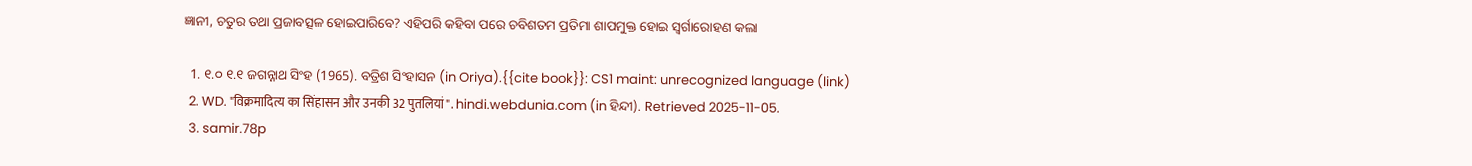ଜ୍ଞାନୀ, ଚତୁର ତଥା ପ୍ରଜାବତ୍ସଳ ହୋଇପାରିବେ? ଏହିପରି କହିବା ପରେ ଚବିଶତମ ପ୍ରତିମା ଶାପମୁକ୍ତ ହୋଇ ସ୍ଵର୍ଗାରୋହଣ କଲା

  1. ୧.୦ ୧.୧ ଜଗନ୍ନାଥ ସିଂହ (1965). ବତ୍ରିଶ ସିଂହାସନ (in Oriya).{{cite book}}: CS1 maint: unrecognized language (link)
  2. WD. "विक्रमादित्य का सिंहासन और उनकी 32 पुतलियां". hindi.webdunia.com (in ହିନ୍ଦୀ). Retrieved 2025-11-05.
  3. samir.78p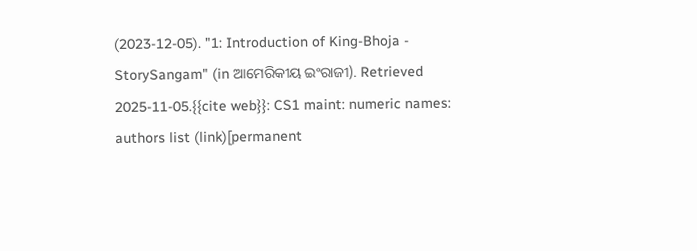(2023-12-05). "1: Introduction of King-Bhoja - StorySangam" (in ଆମେରିକୀୟ ଇଂରାଜୀ). Retrieved 2025-11-05.{{cite web}}: CS1 maint: numeric names: authors list (link)[permanent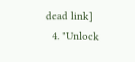dead link]
  4. "Unlock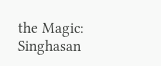the Magic: Singhasan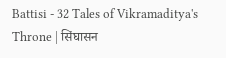Battisi - 32 Tales of Vikramaditya's Throne | सिंघासन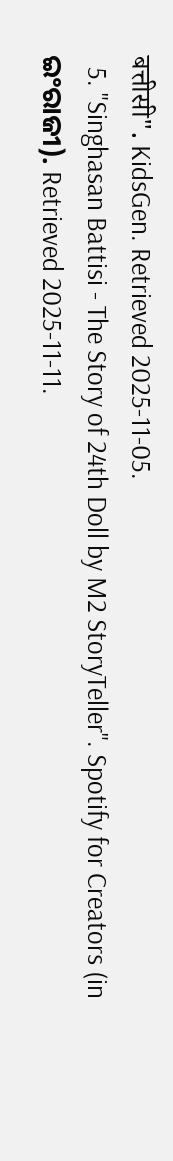बत्तीसी". KidsGen. Retrieved 2025-11-05.
  5. "Singhasan Battisi - The Story of 24th Doll by M2 StoryTeller". Spotify for Creators (in ଇଂରାଜୀ). Retrieved 2025-11-11.